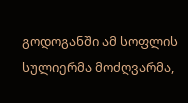გოდოგანში ამ სოფლის სულიერმა მოძღვარმა,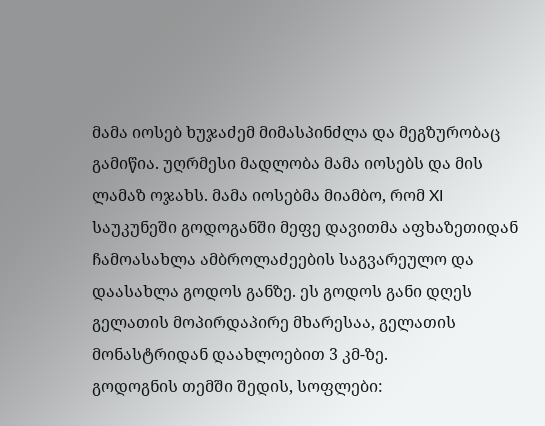მამა იოსებ ხუჯაძემ მიმასპინძლა და მეგზურობაც გამიწია. უღრმესი მადლობა მამა იოსებს და მის ლამაზ ოჯახს. მამა იოსებმა მიამბო, რომ XI საუკუნეში გოდოგანში მეფე დავითმა აფხაზეთიდან ჩამოასახლა ამბროლაძეების საგვარეულო და დაასახლა გოდოს განზე. ეს გოდოს განი დღეს გელათის მოპირდაპირე მხარესაა, გელათის მონასტრიდან დაახლოებით 3 კმ-ზე.
გოდოგნის თემში შედის, სოფლები: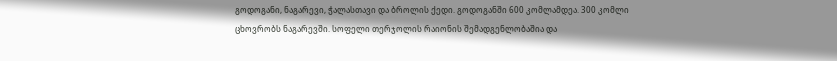გოდოგანი, ნაგარევი, ჭალასთავი და ბროლის ქედი. გოდოგანში 600 კომლამდეა. 300 კომლი ცხოვრობს ნაგარევში. სოფელი თერჯოლის რაიონის შემადგენლობაშია და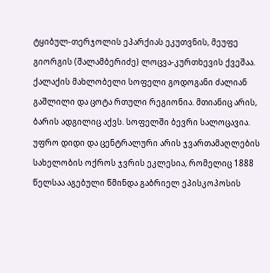ტყიბულ-თერჯოლის ეპარქიას ეკუთვნის, მეუფე გიორგის (შალამბერიძე) ლოცვა-კურთხევის ქვეშაა. ქალაქის მახლობელი სოფელი გოდოგანი ძალიან გაშლილი და ცოტა რთული რეგიონია. მთიანიც არის, ბარის ადგილიც აქვს. სოფელში ბევრი სალოცავია. უფრო დიდი და ცენტრალური არის ჯვართამაღლების სახელობის ოქროს ჯვრის ეკლესია, რომელიც 1888 წელსაა აგებული წმინდა გაბრიელ ეპისკოპოსის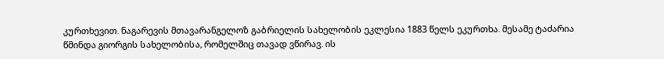კურთხევით. ნაგარევის მთავარანგელოზ გაბრიელის სახელობის ეკლესია 1883 წელს ეკურთხა. მესამე ტაძარია წმინდა გიორგის სახელობისა, რომელშიც თავად ვწირავ. ის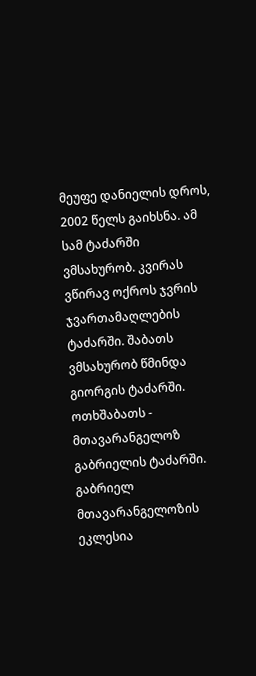მეუფე დანიელის დროს, 2002 წელს გაიხსნა. ამ სამ ტაძარში ვმსახურობ. კვირას ვწირავ ოქროს ჯვრის ჯვართამაღლების ტაძარში. შაბათს ვმსახურობ წმინდა გიორგის ტაძარში. ოთხშაბათს - მთავარანგელოზ გაბრიელის ტაძარში. გაბრიელ მთავარანგელოზის ეკლესია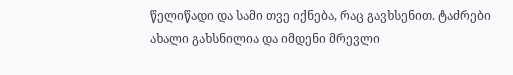წელიწადი და სამი თვე იქნება, რაც გავხსენით. ტაძრები ახალი გახსნილია და იმდენი მრევლი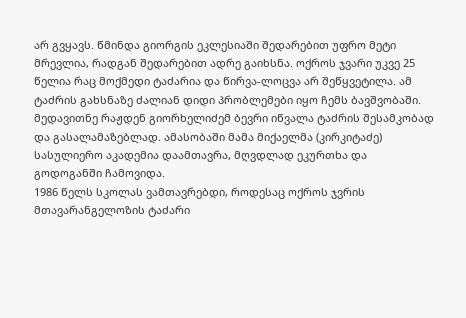არ გვყავს. წმინდა გიორგის ეკლესიაში შედარებით უფრო მეტი მრევლია, რადგან შედარებით ადრე გაიხსნა. ოქროს ჯვარი უკვე 25 წელია რაც მოქმედი ტაძარია და წირვა-ლოცვა არ შეწყვეტილა. ამ ტაძრის გახსნაზე ძალიან დიდი პრობლემები იყო ჩემს ბავშვობაში. მედავითნე რაჟდენ გიორხელიძემ ბევრი იწვალა ტაძრის შესამკობად და გასალამაზებლად. ამასობაში მამა მიქაელმა (კირკიტაძე) სასულიერო აკადემია დაამთავრა, მღვდლად ეკურთხა და გოდოგანში ჩამოვიდა.
1986 წელს სკოლას ვამთავრებდი, როდესაც ოქროს ჯვრის მთავარანგელოზის ტაძარი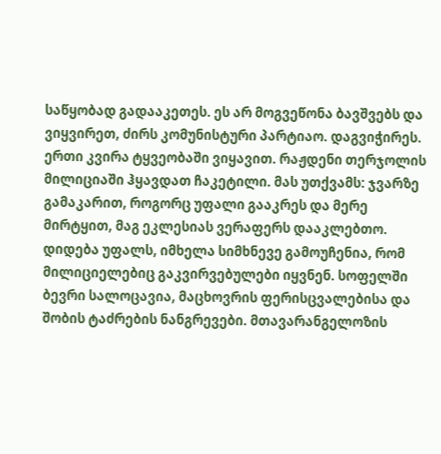საწყობად გადააკეთეს. ეს არ მოგვეწონა ბავშვებს და ვიყვირეთ, ძირს კომუნისტური პარტიაო. დაგვიჭირეს. ერთი კვირა ტყვეობაში ვიყავით. რაჟდენი თერჯოლის მილიციაში ჰყავდათ ჩაკეტილი. მას უთქვამს: ჯვარზე გამაკარით, როგორც უფალი გააკრეს და მერე მირტყით, მაგ ეკლესიას ვერაფერს დააკლებთო. დიდება უფალს, იმხელა სიმხნევე გამოუჩენია, რომ მილიციელებიც გაკვირვებულები იყვნენ. სოფელში ბევრი სალოცავია, მაცხოვრის ფერისცვალებისა და შობის ტაძრების ნანგრევები. მთავარანგელოზის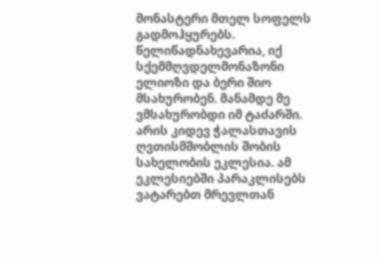მონასტერი მთელ სოფელს გადმოჰყურებს. წელიწადნახევარია, იქ სქემმღვდელმონაზონი ელიოზი და ბერი შიო მსახურობენ. მანამდე მე ვმსახურობდი იმ ტაძარში. არის კიდევ ჭალასთავის ღვთისმშობლის შობის სახელობის ეკლესია. ამ ეკლესიებში პარაკლისებს ვატარებთ მრევლთან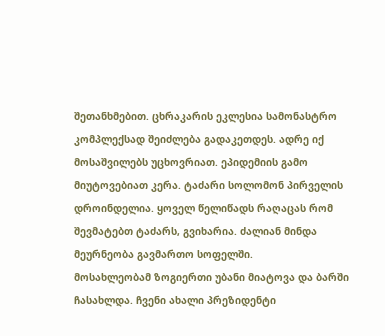შეთანხმებით. ცხრაკარის ეკლესია სამონასტრო კომპლექსად შეიძლება გადაკეთდეს. ადრე იქ მოსაშვილებს უცხოვრიათ. ეპიდემიის გამო მიუტოვებიათ კერა. ტაძარი სოლომონ პირველის დროინდელია. ყოველ წელიწადს რაღაცას რომ შევმატებთ ტაძარს, გვიხარია. ძალიან მინდა მეურნეობა გავმართო სოფელში.
მოსახლეობამ ზოგიერთი უბანი მიატოვა და ბარში ჩასახლდა. ჩვენი ახალი პრეზიდენტი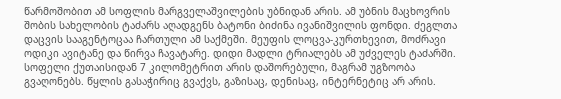წარმოშობით ამ სოფლის მარგველაშვილების უბნიდან არის. ამ უბნის მაცხოვრის შობის სახელობის ტაძარს აღადგენს ბატონი ბიძინა ივანიშვილის ფონდი. ძეგლთა დაცვის სააგენტოცაა ჩართული ამ საქმეში. მეუფის ლოცვა-კურთხევით, მოძრავი ოდიკი ავიტანე და წირვა ჩავატარე. დიდი მადლი ტრიალებს ამ უძველეს ტაძარში. სოფელი ქუთაისიდან 7 კილომეტრით არის დაშორებული, მაგრამ უგზოობა გვაღონებს. წყლის გასაჭირიც გვაქვს, გაზისაც, დენისაც, ინტერნეტიც არ არის.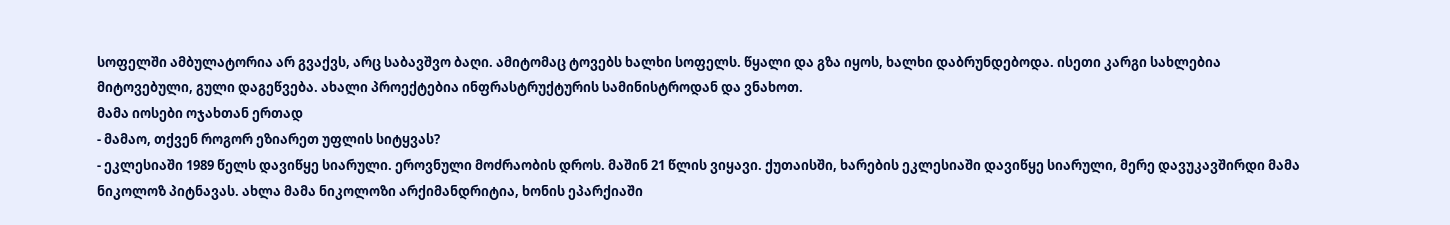სოფელში ამბულატორია არ გვაქვს, არც საბავშვო ბაღი. ამიტომაც ტოვებს ხალხი სოფელს. წყალი და გზა იყოს, ხალხი დაბრუნდებოდა. ისეთი კარგი სახლებია მიტოვებული, გული დაგეწვება. ახალი პროექტებია ინფრასტრუქტურის სამინისტროდან და ვნახოთ.
მამა იოსები ოჯახთან ერთად
- მამაო, თქვენ როგორ ეზიარეთ უფლის სიტყვას?
- ეკლესიაში 1989 წელს დავიწყე სიარული. ეროვნული მოძრაობის დროს. მაშინ 21 წლის ვიყავი. ქუთაისში, ხარების ეკლესიაში დავიწყე სიარული, მერე დავუკავშირდი მამა ნიკოლოზ პიტნავას. ახლა მამა ნიკოლოზი არქიმანდრიტია, ხონის ეპარქიაში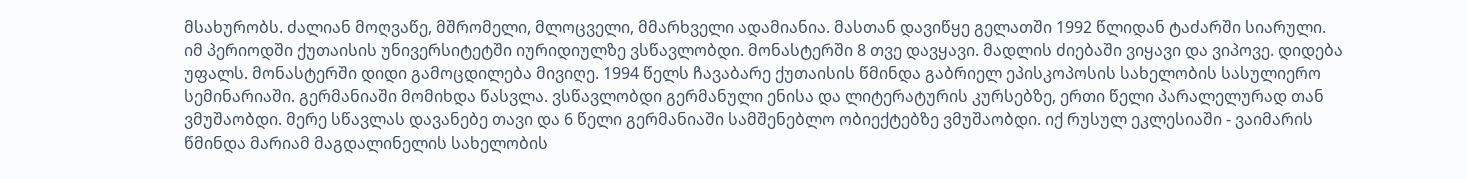მსახურობს. ძალიან მოღვაწე, მშრომელი, მლოცველი, მმარხველი ადამიანია. მასთან დავიწყე გელათში 1992 წლიდან ტაძარში სიარული. იმ პერიოდში ქუთაისის უნივერსიტეტში იურიდიულზე ვსწავლობდი. მონასტერში 8 თვე დავყავი. მადლის ძიებაში ვიყავი და ვიპოვე. დიდება უფალს. მონასტერში დიდი გამოცდილება მივიღე. 1994 წელს ჩავაბარე ქუთაისის წმინდა გაბრიელ ეპისკოპოსის სახელობის სასულიერო სემინარიაში. გერმანიაში მომიხდა წასვლა. ვსწავლობდი გერმანული ენისა და ლიტერატურის კურსებზე, ერთი წელი პარალელურად თან ვმუშაობდი. მერე სწავლას დავანებე თავი და 6 წელი გერმანიაში სამშენებლო ობიექტებზე ვმუშაობდი. იქ რუსულ ეკლესიაში - ვაიმარის წმინდა მარიამ მაგდალინელის სახელობის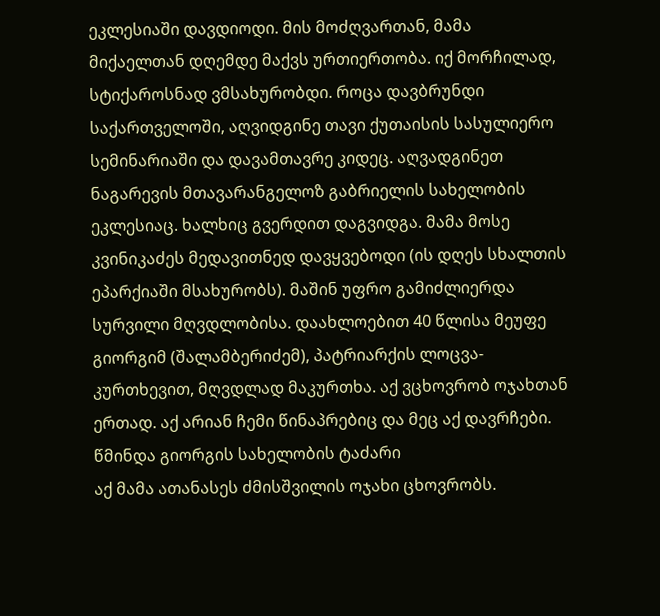ეკლესიაში დავდიოდი. მის მოძღვართან, მამა მიქაელთან დღემდე მაქვს ურთიერთობა. იქ მორჩილად, სტიქაროსნად ვმსახურობდი. როცა დავბრუნდი საქართველოში, აღვიდგინე თავი ქუთაისის სასულიერო სემინარიაში და დავამთავრე კიდეც. აღვადგინეთ ნაგარევის მთავარანგელოზ გაბრიელის სახელობის ეკლესიაც. ხალხიც გვერდით დაგვიდგა. მამა მოსე კვინიკაძეს მედავითნედ დავყვებოდი (ის დღეს სხალთის ეპარქიაში მსახურობს). მაშინ უფრო გამიძლიერდა სურვილი მღვდლობისა. დაახლოებით 40 წლისა მეუფე გიორგიმ (შალამბერიძემ), პატრიარქის ლოცვა-კურთხევით, მღვდლად მაკურთხა. აქ ვცხოვრობ ოჯახთან ერთად. აქ არიან ჩემი წინაპრებიც და მეც აქ დავრჩები.
წმინდა გიორგის სახელობის ტაძარი
აქ მამა ათანასეს ძმისშვილის ოჯახი ცხოვრობს.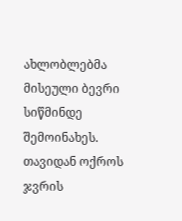ახლობლებმა მისეული ბევრი სიწმინდე შემოინახეს. თავიდან ოქროს ჯვრის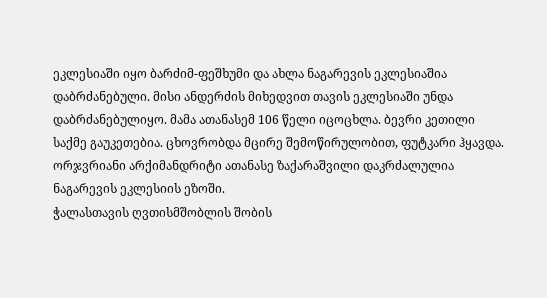ეკლესიაში იყო ბარძიმ-ფეშხუმი და ახლა ნაგარევის ეკლესიაშია დაბრძანებული. მისი ანდერძის მიხედვით თავის ეკლესიაში უნდა დაბრძანებულიყო. მამა ათანასემ 106 წელი იცოცხლა. ბევრი კეთილი საქმე გაუკეთებია. ცხოვრობდა მცირე შემოწირულობით, ფუტკარი ჰყავდა. ორჯვრიანი არქიმანდრიტი ათანასე ზაქარაშვილი დაკრძალულია ნაგარევის ეკლესიის ეზოში.
ჭალასთავის ღვთისმშობლის შობის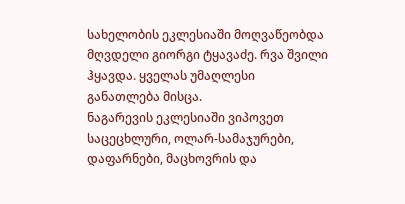სახელობის ეკლესიაში მოღვაწეობდა მღვდელი გიორგი ტყავაძე. რვა შვილი ჰყავდა. ყველას უმაღლესი განათლება მისცა.
ნაგარევის ეკლესიაში ვიპოვეთ საცეცხლური, ოლარ-სამაჯურები, დაფარნები, მაცხოვრის და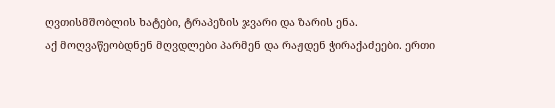ღვთისმშობლის ხატები, ტრაპეზის ჯვარი და ზარის ენა.
აქ მოღვაწეობდნენ მღვდლები პარმენ და რაჟდენ ჭირაქაძეები. ერთი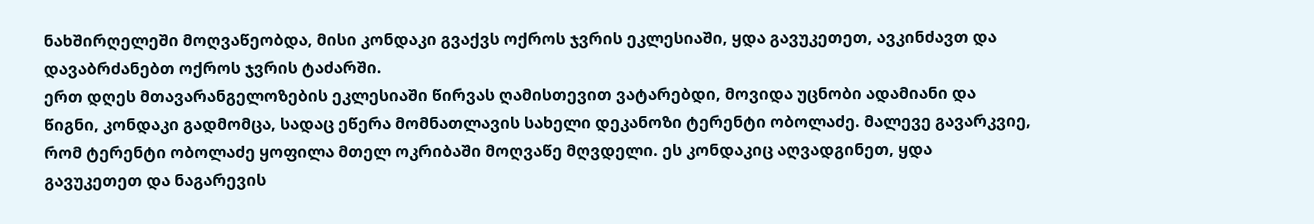ნახშირღელეში მოღვაწეობდა, მისი კონდაკი გვაქვს ოქროს ჯვრის ეკლესიაში, ყდა გავუკეთეთ, ავკინძავთ და დავაბრძანებთ ოქროს ჯვრის ტაძარში.
ერთ დღეს მთავარანგელოზების ეკლესიაში წირვას ღამისთევით ვატარებდი, მოვიდა უცნობი ადამიანი და წიგნი, კონდაკი გადმომცა, სადაც ეწერა მომნათლავის სახელი დეკანოზი ტერენტი ობოლაძე. მალევე გავარკვიე, რომ ტერენტი ობოლაძე ყოფილა მთელ ოკრიბაში მოღვაწე მღვდელი. ეს კონდაკიც აღვადგინეთ, ყდა გავუკეთეთ და ნაგარევის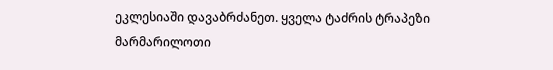ეკლესიაში დავაბრძანეთ. ყველა ტაძრის ტრაპეზი მარმარილოთი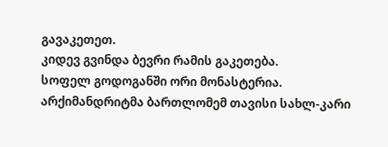გავაკეთეთ.
კიდევ გვინდა ბევრი რამის გაკეთება.
სოფელ გოდოგანში ორი მონასტერია.
არქიმანდრიტმა ბართლომემ თავისი სახლ-კარი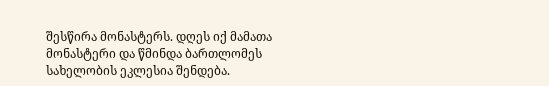შესწირა მონასტერს. დღეს იქ მამათა მონასტერი და წმინდა ბართლომეს სახელობის ეკლესია შენდება.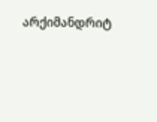არქიმანდრიტ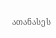ათანასეს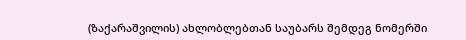(ზაქარაშვილის) ახლობლებთან საუბარს შემდეგ ნომერში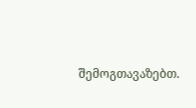შემოგთავაზებთ.